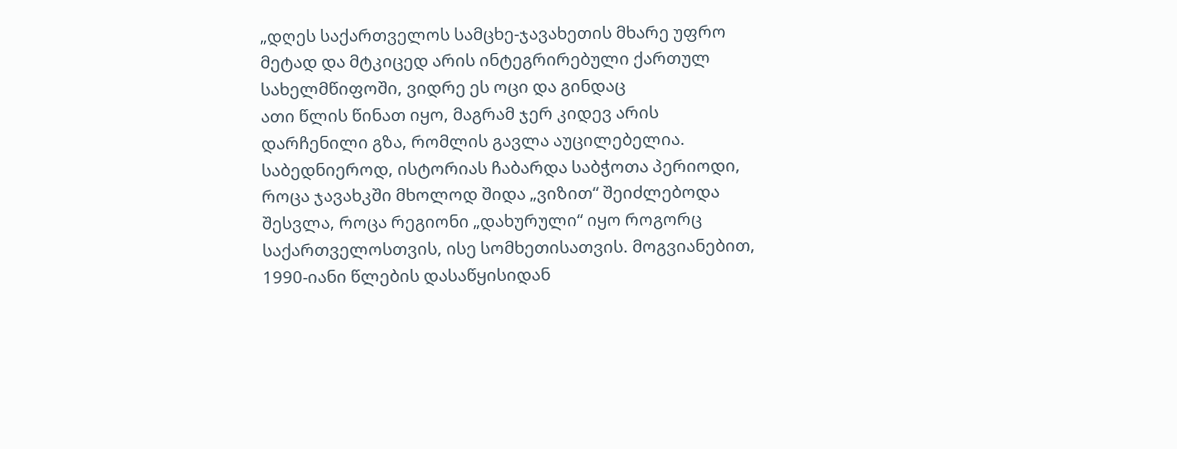„დღეს საქართველოს სამცხე-ჯავახეთის მხარე უფრო მეტად და მტკიცედ არის ინტეგრირებული ქართულ სახელმწიფოში, ვიდრე ეს ოცი და გინდაც
ათი წლის წინათ იყო, მაგრამ ჯერ კიდევ არის დარჩენილი გზა, რომლის გავლა აუცილებელია. საბედნიეროდ, ისტორიას ჩაბარდა საბჭოთა პერიოდი, როცა ჯავახკში მხოლოდ შიდა „ვიზით“ შეიძლებოდა შესვლა, როცა რეგიონი „დახურული“ იყო როგორც საქართველოსთვის, ისე სომხეთისათვის. მოგვიანებით, 1990-იანი წლების დასაწყისიდან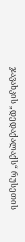ჯავახკის „დედაქალაქს“ რუსეთის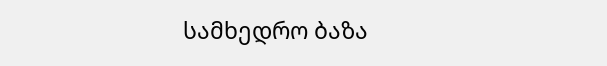სამხედრო ბაზა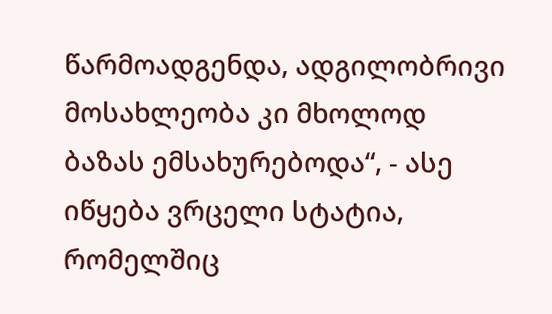წარმოადგენდა, ადგილობრივი მოსახლეობა კი მხოლოდ ბაზას ემსახურებოდა“, - ასე იწყება ვრცელი სტატია, რომელშიც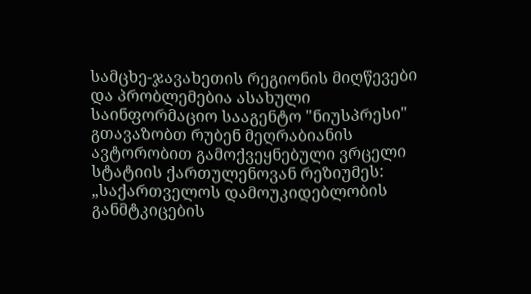სამცხე-ჯავახეთის რეგიონის მიღწევები და პრობლემებია ასახული
საინფორმაციო სააგენტო "ნიუსპრესი" გთავაზობთ რუბენ მეღრაბიანის ავტორობით გამოქვეყნებული ვრცელი სტატიის ქართულენოვან რეზიუმეს:
„საქართველოს დამოუკიდებლობის განმტკიცების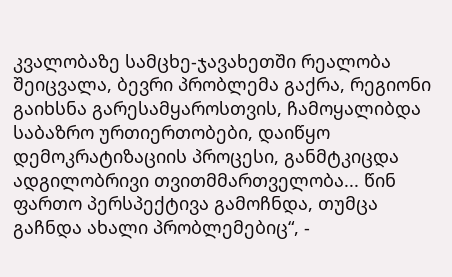კვალობაზე სამცხე-ჯავახეთში რეალობა შეიცვალა, ბევრი პრობლემა გაქრა, რეგიონი გაიხსნა გარესამყაროსთვის, ჩამოყალიბდა საბაზრო ურთიერთობები, დაიწყო დემოკრატიზაციის პროცესი, განმტკიცდა ადგილობრივი თვითმმართველობა... წინ ფართო პერსპექტივა გამოჩნდა, თუმცა გაჩნდა ახალი პრობლემებიც“, -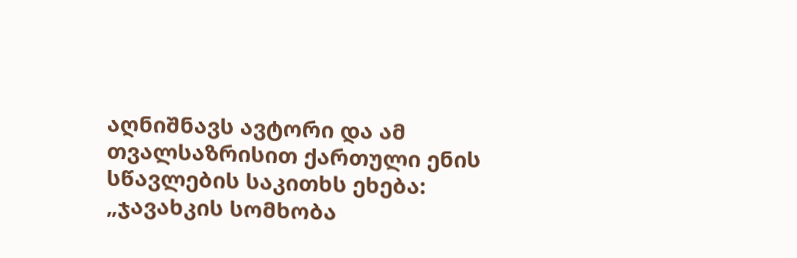აღნიშნავს ავტორი და ამ თვალსაზრისით ქართული ენის სწავლების საკითხს ეხება:
„ჯავახკის სომხობა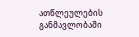ათწლეულების განმავლობაში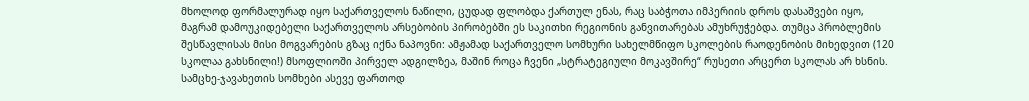მხოლოდ ფორმალურად იყო საქართველოს ნაწილი, ცუდად ფლობდა ქართულ ენას, რაც საბჭოთა იმპერიის დროს დასაშვები იყო, მაგრამ დამოუკიდებელი საქართველოს არსებობის პირობებში ეს საკითხი რეგიონის განვითარებას ამუხრუჭებდა. თუმცა პრობლემის შესწავლისას მისი მოგვარების გზაც იქნა ნაპოვნი: ამჟამად საქართველო სომხური სახელმწიფო სკოლების რაოდენობის მიხედვით (120 სკოლაა გახსნილი!) მსოფლიოში პირველ ადგილზეა, მაშინ როცა ჩვენი „სტრატეგიული მოკავშირე“ რუსეთი არცერთ სკოლას არ ხსნის. სამცხე-ჯავახეთის სომხები ასევე ფართოდ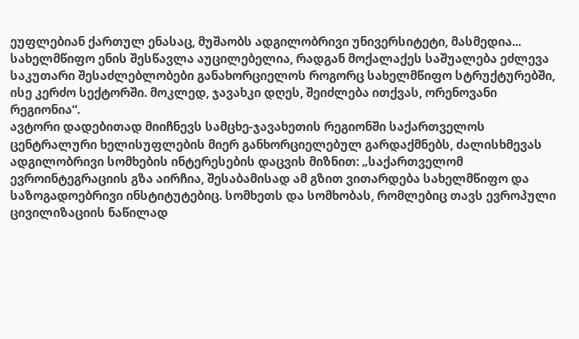ეუფლებიან ქართულ ენასაც, მუშაობს ადგილობრივი უნივერსიტეტი, მასმედია... სახელმწიფო ენის შესწავლა აუცილებელია, რადგან მოქალაქეს საშუალება ეძლევა საკუთარი შესაძლებლობები განახორციელოს როგორც სახელმწიფო სტრუქტურებში, ისე კერძო სექტორში. მოკლედ, ჯავახკი დღეს, შეიძლება ითქვას, ორენოვანი რეგიონია“.
ავტორი დადებითად მიიჩნევს სამცხე-ჯავახეთის რეგიონში საქართველოს ცენტრალური ხელისუფლების მიერ განხორციელებულ გარდაქმნებს, ძალისხმევას ადგილობრივი სომხების ინტერესების დაცვის მიზნით: „საქართველომ ევროინტეგრაციის გზა აირჩია, შესაბამისად ამ გზით ვითარდება სახელმწიფო და საზოგადოებრივი ინსტიტუტებიც. სომხეთს და სომხობას, რომლებიც თავს ევროპული ცივილიზაციის ნაწილად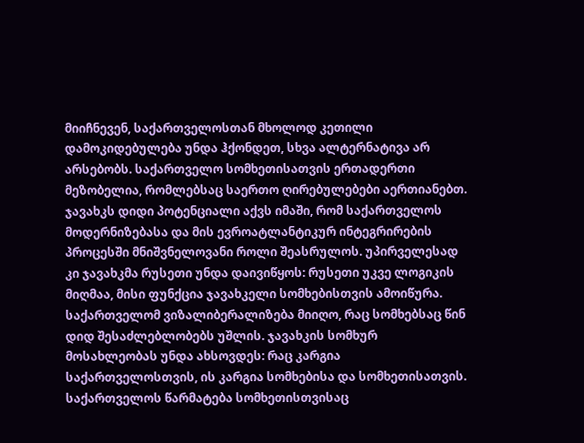მიიჩნევენ, საქართველოსთან მხოლოდ კეთილი დამოკიდებულება უნდა ჰქონდეთ, სხვა ალტერნატივა არ არსებობს. საქართველო სომხეთისათვის ერთადერთი მეზობელია, რომლებსაც საერთო ღირებულებები აერთიანებთ.
ჯავახკს დიდი პოტენციალი აქვს იმაში, რომ საქართველოს მოდერნიზებასა და მის ევროატლანტიკურ ინტეგრირების პროცესში მნიშვნელოვანი როლი შეასრულოს. უპირველესად კი ჯავახკმა რუსეთი უნდა დაივიწყოს: რუსეთი უკვე ლოგიკის მიღმაა, მისი ფუნქცია ჯავახკელი სომხებისთვის ამოიწურა. საქართველომ ვიზალიბერალიზება მიიღო, რაც სომხებსაც წინ დიდ შესაძლებლობებს უშლის. ჯავახკის სომხურ მოსახლეობას უნდა ახსოვდეს: რაც კარგია საქართველოსთვის, ის კარგია სომხებისა და სომხეთისათვის. საქართველოს წარმატება სომხეთისთვისაც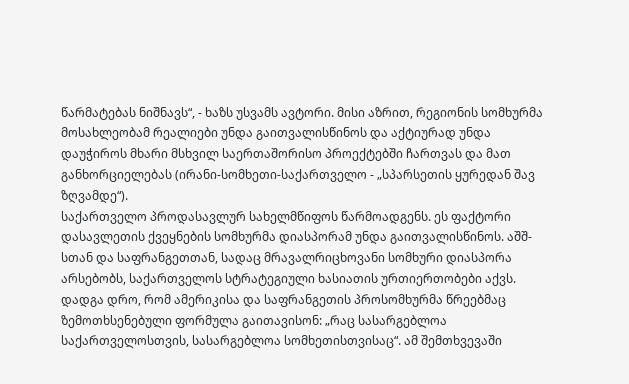წარმატებას ნიშნავს“, - ხაზს უსვამს ავტორი. მისი აზრით, რეგიონის სომხურმა მოსახლეობამ რეალიები უნდა გაითვალისწინოს და აქტიურად უნდა დაუჭიროს მხარი მსხვილ საერთაშორისო პროექტებში ჩართვას და მათ განხორციელებას (ირანი-სომხეთი-საქართველო - „სპარსეთის ყურედან შავ ზღვამდე“).
საქართველო პროდასავლურ სახელმწიფოს წარმოადგენს. ეს ფაქტორი დასავლეთის ქვეყნების სომხურმა დიასპორამ უნდა გაითვალისწინოს. აშშ-სთან და საფრანგეთთან, სადაც მრავალრიცხოვანი სომხური დიასპორა არსებობს, საქართველოს სტრატეგიული ხასიათის ურთიერთობები აქვს. დადგა დრო, რომ ამერიკისა და საფრანგეთის პროსომხურმა წრეებმაც ზემოთხსენებული ფორმულა გაითავისონ: „რაც სასარგებლოა საქართველოსთვის, სასარგებლოა სომხეთისთვისაც“. ამ შემთხვევაში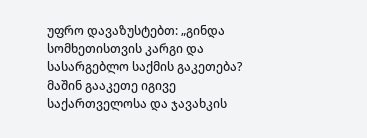უფრო დავაზუსტებთ: „გინდა სომხეთისთვის კარგი და სასარგებლო საქმის გაკეთება? მაშინ გააკეთე იგივე საქართველოსა და ჯავახკის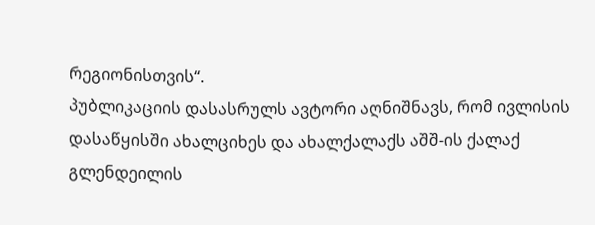რეგიონისთვის“.
პუბლიკაციის დასასრულს ავტორი აღნიშნავს, რომ ივლისის დასაწყისში ახალციხეს და ახალქალაქს აშშ-ის ქალაქ გლენდეილის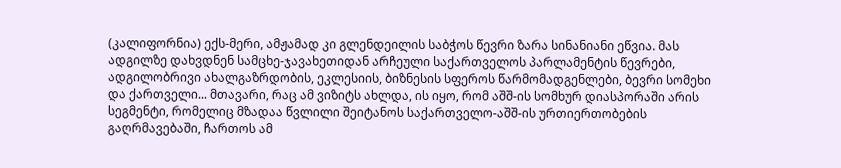(კალიფორნია) ექს-მერი, ამჟამად კი გლენდეილის საბჭოს წევრი ზარა სინანიანი ეწვია. მას ადგილზე დახვდნენ სამცხე-ჯავახეთიდან არჩეული საქართველოს პარლამენტის წევრები, ადგილობრივი ახალგაზრდობის, ეკლესიის, ბიზნესის სფეროს წარმომადგენლები, ბევრი სომეხი და ქართველი... მთავარი, რაც ამ ვიზიტს ახლდა, ის იყო, რომ აშშ-ის სომხურ დიასპორაში არის სეგმენტი, რომელიც მზადაა წვლილი შეიტანოს საქართველო-აშშ-ის ურთიერთობების გაღრმავებაში, ჩართოს ამ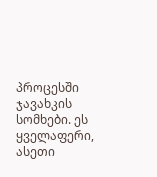პროცესში ჯავახკის სომხები. ეს ყველაფერი, ასეთი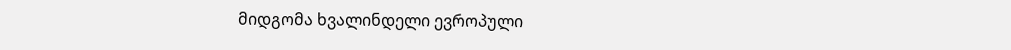მიდგომა ხვალინდელი ევროპული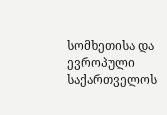სომხეთისა და ევროპული საქართველოს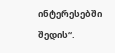ინტერესებში შედის“.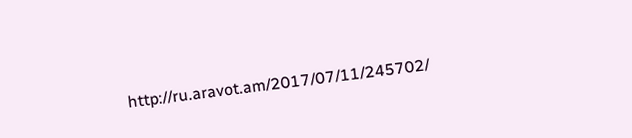http://ru.aravot.am/2017/07/11/245702/